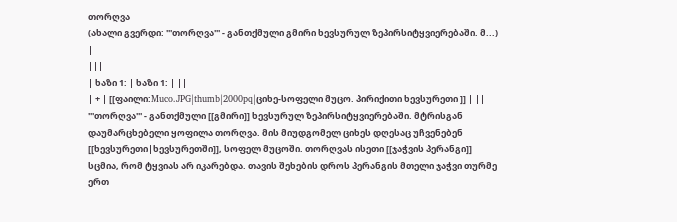თორღვა
(ახალი გვერდი: '''თორღვა''' - განთქმული გმირი ხევსურულ ზეპირსიტყვიერებაში. მ...) |
|||
| ხაზი 1: | ხაზი 1: | ||
| + | [[ფაილი:Muco.JPG|thumb|2000pq|ციხე-სოფელი მუცო. პირიქითი ხევსურეთი ]] | ||
'''თორღვა''' - განთქმული [[გმირი]] ხევსურულ ზეპირსიტყვიერებაში. მტრისგან დაუმარცხებელი ყოფილა თორღვა. მის მიუდგომელ ციხეს დღესაც უჩვენებენ [[ხევსურეთი|ხევსურეთში]], სოფელ მუცოში. თორღვას ისეთი [[ჯაჭვის პერანგი]] სცმია, რომ ტყვიას არ იკარებდა. თავის შეხების დროს პერანგის მთელი ჯაჭვი თურმე ერთ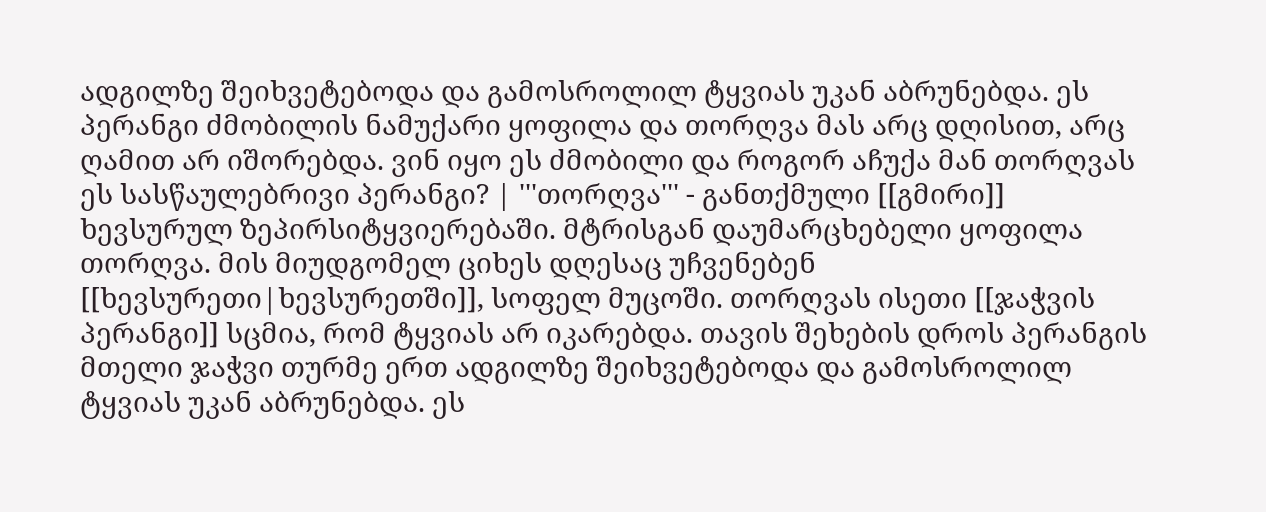ადგილზე შეიხვეტებოდა და გამოსროლილ ტყვიას უკან აბრუნებდა. ეს პერანგი ძმობილის ნამუქარი ყოფილა და თორღვა მას არც დღისით, არც ღამით არ იშორებდა. ვინ იყო ეს ძმობილი და როგორ აჩუქა მან თორღვას ეს სასწაულებრივი პერანგი? | '''თორღვა''' - განთქმული [[გმირი]] ხევსურულ ზეპირსიტყვიერებაში. მტრისგან დაუმარცხებელი ყოფილა თორღვა. მის მიუდგომელ ციხეს დღესაც უჩვენებენ [[ხევსურეთი|ხევსურეთში]], სოფელ მუცოში. თორღვას ისეთი [[ჯაჭვის პერანგი]] სცმია, რომ ტყვიას არ იკარებდა. თავის შეხების დროს პერანგის მთელი ჯაჭვი თურმე ერთ ადგილზე შეიხვეტებოდა და გამოსროლილ ტყვიას უკან აბრუნებდა. ეს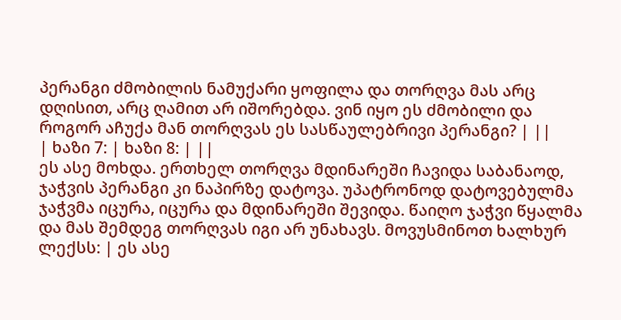პერანგი ძმობილის ნამუქარი ყოფილა და თორღვა მას არც დღისით, არც ღამით არ იშორებდა. ვინ იყო ეს ძმობილი და როგორ აჩუქა მან თორღვას ეს სასწაულებრივი პერანგი? | ||
| ხაზი 7: | ხაზი 8: | ||
ეს ასე მოხდა. ერთხელ თორღვა მდინარეში ჩავიდა საბანაოდ, ჯაჭვის პერანგი კი ნაპირზე დატოვა. უპატრონოდ დატოვებულმა ჯაჭვმა იცურა, იცურა და მდინარეში შევიდა. წაიღო ჯაჭვი წყალმა და მას შემდეგ თორღვას იგი არ უნახავს. მოვუსმინოთ ხალხურ ლექსს: | ეს ასე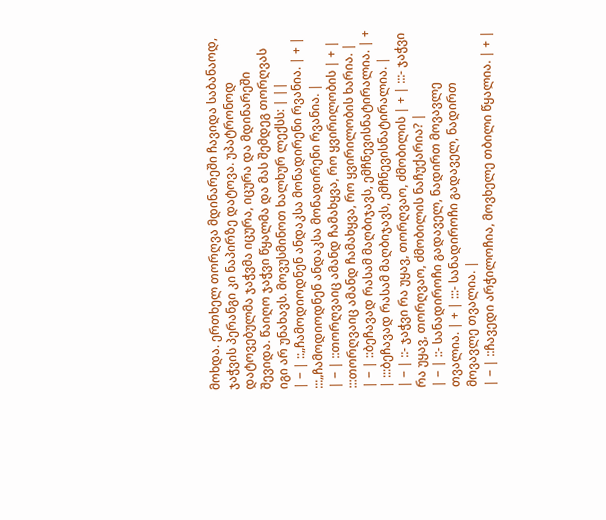მოხდა. ერთხელ თორღვა მდინარეში ჩავიდა საბანაოდ, ჯაჭვის პერანგი კი ნაპირზე დატოვა. უპატრონოდ დატოვებულმა ჯაჭვმა იცურა, იცურა და მდინარეში შევიდა. წაიღო ჯაჭვი წყალმა და მას შემდეგ თორღვას იგი არ უნახავს. მოვუსმინოთ ხალხურ ლექსს: | ||
| − | ::„ჩამოდიოდნენ ანდაკსა მონადირენი რვანია. | + | :::„ჩამოდიოდნენ ანდაკსა მონადირენი რვანია. |
| − | ::თორღვაიც ამანდ ჩამახყვა, რო ყვირილობის | + | :::თორღვაიც ამანდ ჩამახყვა, რო ყვირილობის ხარია. |
| − | ::ბეჩავად რასამ მაღბიჯავს, ემჩნევისნატირალია. | + | :::ბეჩავად რასამ მაღბიჯავს, ემჩნევისნატირალია. |
| − | ::- ჯაჭვი რა უყავ, თორღვაო, ძმობილის | + | :::- ჯაჭვი რა უყავ, თორღვაო, ძმობილის ნაჩუქარია? |
| − | ::- სანადიროჩი გადაველ, ნადირთ მოვავლე თვალია. | + | :::- სანადიროჩი გადაველ, ნადირთ მოვავლე თვალია. |
| − | ::ჩავედი არჭილოჩია, მოვხელე თბილი წყალია. | + |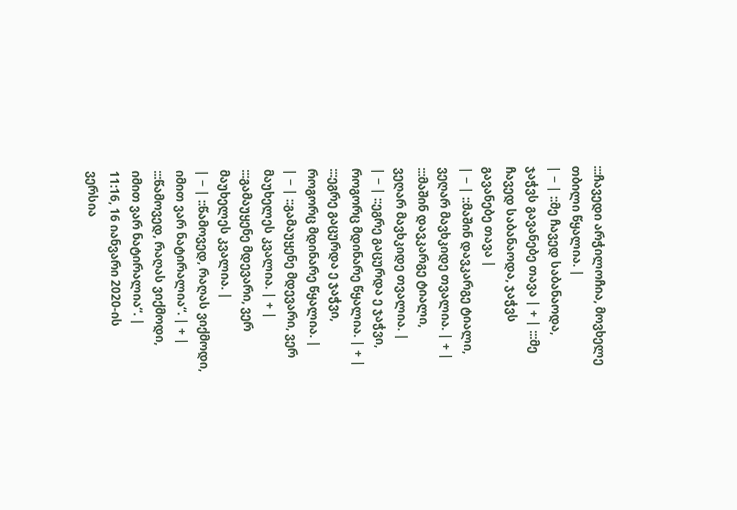:::ჩავედი არჭილოჩია, მოვხელე თბილი წყალია. |
| − | ::მე ჩავედ საბანაოდა, ჯაჭვს გავანებე თავა | + | :::მე ჩავედ საბანაოდა, ჯაჭვს გავანებე თავა |
| − | ::მაშინ დავკარგე ტიალი, ვეღარ მავხკიდე თვალია. | + | :::მაშინ დავკარგე ტიალი, ვეღარ მავხკიდე თვალია. |
| − | ::ეგრე გაცურდა ე ჯაჭვი, როგორც მდინარე წყალია. | + | :::ეგრე გაცურდა ე ჯაჭვი, როგორც მდინარე წყალია. |
| − | ::გამაუყენე მდევარი, ვერ მაუხელეს კვალია. | + | :::გამაუყენე მდევარი, ვერ მაუხელეს კვალია. |
| − | ::წამოვედ, რაღას ვიქმოდი, იმით ვარ ნატირალია“. | + | :::წამოვედ, რაღას ვიქმოდი, იმით ვარ ნატირალია“. |
11:16, 16 იანვარი 2020-ის ვერსია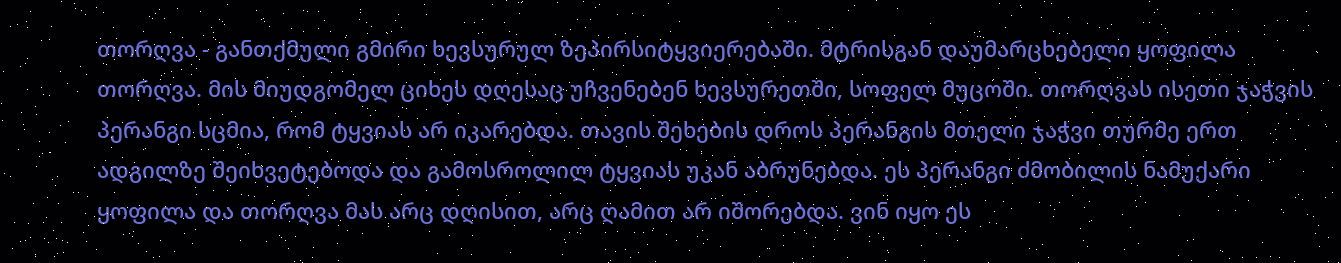თორღვა - განთქმული გმირი ხევსურულ ზეპირსიტყვიერებაში. მტრისგან დაუმარცხებელი ყოფილა თორღვა. მის მიუდგომელ ციხეს დღესაც უჩვენებენ ხევსურეთში, სოფელ მუცოში. თორღვას ისეთი ჯაჭვის პერანგი სცმია, რომ ტყვიას არ იკარებდა. თავის შეხების დროს პერანგის მთელი ჯაჭვი თურმე ერთ ადგილზე შეიხვეტებოდა და გამოსროლილ ტყვიას უკან აბრუნებდა. ეს პერანგი ძმობილის ნამუქარი ყოფილა და თორღვა მას არც დღისით, არც ღამით არ იშორებდა. ვინ იყო ეს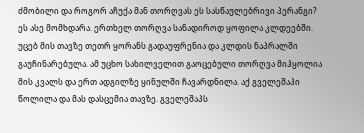ძმობილი და როგორ აჩუქა მან თორღვას ეს სასწაულებრივი პერანგი?
ეს ასე მომხდარა. ერთხელ თორღვა სანადიროდ ყოფილა კლდეებში. უცებ მის თავზე თეთრ ყორანს გადაუფრენია და კლდის ნაპრალში გაუჩინარებულა. ამ უცხო სახილველით გაოცებული თორღვა მიჰყოლია მის კვალს და ერთ ადგილზე ყინულში ჩავარდნილა. აქ გველეშაპი წოლილა და მას დასცემია თავზე. გველეშაპს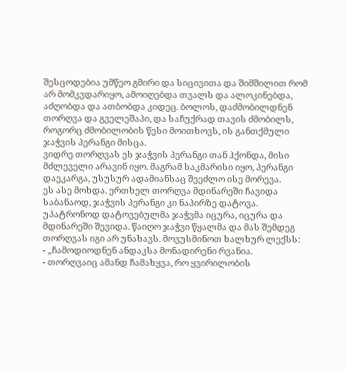შესცოდებია უმწეო გმირი და სიცივითა და შიმშილით რომ არ მომკვდარიყო, ამოიღებდა თვალს და ალოკინებდა, აძღობდა და ათბობდა კიდეც. ბოლოს, დაძმობილდნენ თორღვა და გველეშაპი, და საჩუქრად თავის ძმობილს, როგორც ძმობილობის წესი მოითხოვს, ის განთქმული ჯაჭვის პერანგი მისცა.
ვიდრე თორღვას ეს ჯაჭვის პერანგი თან ჰქონდა, მისი მძლეველი არავინ იყო. მაგრამ საკმარისი იყო, პერანგი დაეკარგა, უსუსურ ადამიანსაც შეეძლო ისე მორევა.
ეს ასე მოხდა. ერთხელ თორღვა მდინარეში ჩავიდა საბანაოდ, ჯაჭვის პერანგი კი ნაპირზე დატოვა. უპატრონოდ დატოვებულმა ჯაჭვმა იცურა, იცურა და მდინარეში შევიდა. წაიღო ჯაჭვი წყალმა და მას შემდეგ თორღვას იგი არ უნახავს. მოვუსმინოთ ხალხურ ლექსს:
- „ჩამოდიოდნენ ანდაკსა მონადირენი რვანია.
- თორღვაიც ამანდ ჩამახყვა, რო ყვირილობის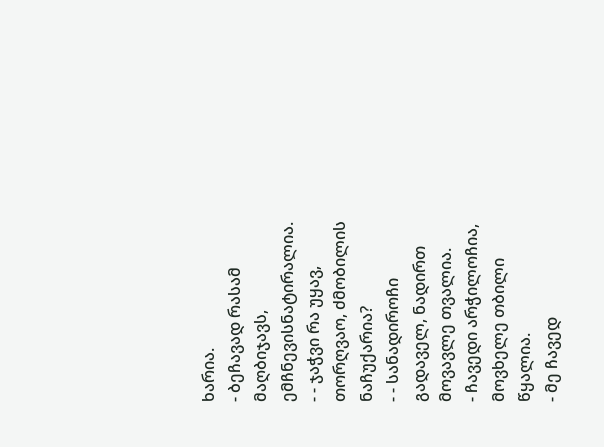ხარია.
- ბეჩავად რასამ მაღბიჯავს, ემჩნევისნატირალია.
- - ჯაჭვი რა უყავ, თორღვაო, ძმობილის ნაჩუქარია?
- - სანადიროჩი გადაველ, ნადირთ მოვავლე თვალია.
- ჩავედი არჭილოჩია, მოვხელე თბილი წყალია.
- მე ჩავედ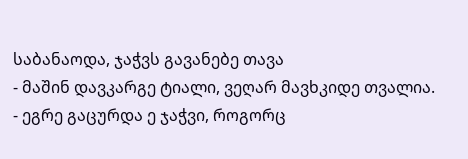საბანაოდა, ჯაჭვს გავანებე თავა
- მაშინ დავკარგე ტიალი, ვეღარ მავხკიდე თვალია.
- ეგრე გაცურდა ე ჯაჭვი, როგორც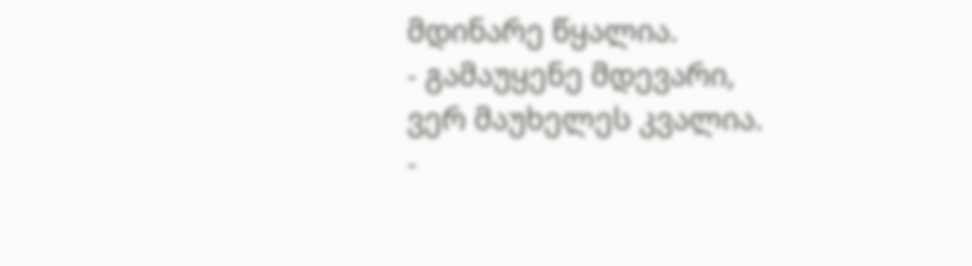მდინარე წყალია.
- გამაუყენე მდევარი, ვერ მაუხელეს კვალია.
-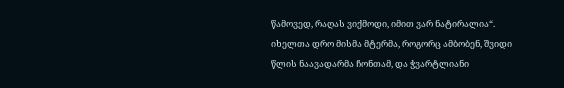წამოვედ, რაღას ვიქმოდი, იმით ვარ ნატირალია“.
იხელთა დრო მისმა მტერმა, როგორც ამბობენ, შვიდი წლის ნაავადარმა ჩონთამ, და ჭვარტლიანი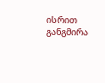ისრით განგმირა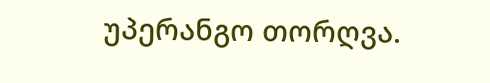უპერანგო თორღვა.